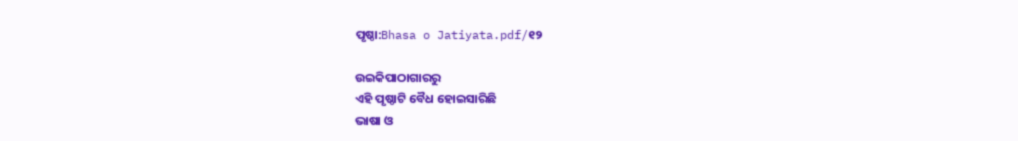ପୃଷ୍ଠା:Bhasa o Jatiyata.pdf/୧୨

ଉଇକିପାଠାଗାର‌ରୁ
ଏହି ପୃଷ୍ଠାଟି ବୈଧ ହୋଇସାରିଛି
ଭାଷା ଓ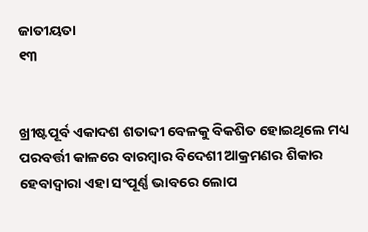ଜାତୀୟତା
୧୩


ଖ୍ରୀଷ୍ଟପୂର୍ବ ଏକାଦଶ ଶତାବ୍ଦୀ ବେଳକୁ ବିକଶିତ ହୋଇଥିଲେ ମଧ୍ୟ ପରବର୍ତ୍ତୀ କାଳରେ ବାରମ୍ବାର ବିଦେଶୀ ଆକ୍ରମଣର ଶିକାର ହେବାଦ୍ୱାରା ଏହା ସଂପୂର୍ଣ୍ଣ ଭାବରେ ଲୋପ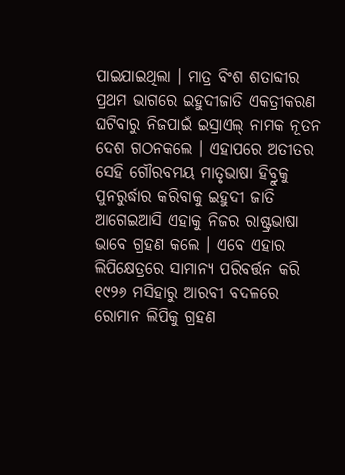ପାଇଯାଇଥିଲା । ମାତ୍ର ବିଂଶ ଶତାବ୍ଦୀର ପ୍ରଥମ ଭାଗରେ ଇହୁଦୀଜାତି ଏକତ୍ରୀକରଣ ଘଟିବାରୁ ନିଜପାଇଁ ଇସ୍ରାଏଲ୍ ନାମକ ନୂତନ ଦେଶ ଗଠନକଲେ । ଏହାପରେ ଅତୀତର ସେହି ଗୌରବମୟ ମାତୃଭାଷା ହିବ୍ରୁକୁ ପୁନରୁର୍ଦ୍ଧାର କରିବାକୁ ଇହୁଦୀ ଜାତି ଆଗେଇଆସି ଏହାକୁ ନିଜର ରାଷ୍ଟ୍ରଭାଷା ଭାବେ ଗ୍ରହଣ କଲେ । ଏବେ ଏହାର ଲିପିକ୍ଷେତ୍ରରେ ସାମାନ୍ୟ ପରିବର୍ତ୍ତନ କରି ୧୯୨୬ ମସିହାରୁ ଆରବୀ ବଦଳରେ ରୋମାନ ଲିପିକୁ ଗ୍ରହଣ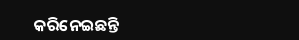କରିନେଇଛନ୍ତି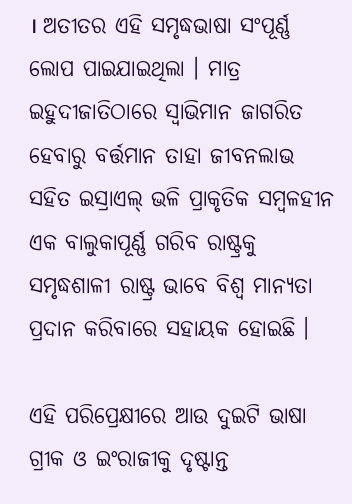। ଅତୀତର ଏହି ସମୃଦ୍ଧଭାଷା ସଂପୂର୍ଣ୍ଣ ଲୋପ ପାଇଯାଇଥିଲା । ମାତ୍ର ଇହୁଦୀଜାତିଠାରେ ସ୍ୱାଭିମାନ ଜାଗରିତ ହେବାରୁ ବର୍ତ୍ତମାନ ତାହା ଜୀବନଲାଭ ସହିତ ଇସ୍ରାଏଲ୍ ଭଳି ପ୍ରାକୃତିକ ସମ୍ବଳହୀନ ଏକ ବାଲୁକାପୂର୍ଣ୍ଣ ଗରିବ ରାଷ୍ଟ୍ରକୁ ସମୃଦ୍ଧଶାଳୀ ରାଷ୍ଟ୍ର ଭାବେ ବିଶ୍ୱ ମାନ୍ୟତା ପ୍ରଦାନ କରିବାରେ ସହାୟକ ହୋଇଛି ।

ଏହି ପରିପ୍ରେକ୍ଷୀରେ ଆଉ ଦୁଇଟି ଭାଷା ଗ୍ରୀକ ଓ ଇଂରାଜୀକୁ ଦୃଷ୍ଟାନ୍ତ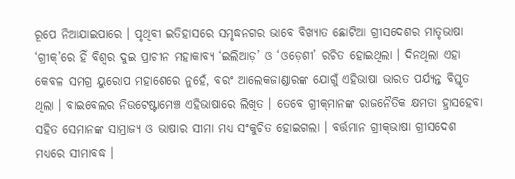ରୂପେ ନିଆଯାଇପାରେ । ପୃଥିବୀ ଇତିହାସରେ ସମୃଦ୍ଧନଗର ଭାବେ ବିଖ୍ୟାତ ଛୋଟିଆ ଗ୍ରୀସଦେଶର ମାତୃଭାଷା ‘ଗ୍ରୀକ୍’ରେ ହିଁ ବିଶ୍ୱର ଦୁଇ ପ୍ରାଚୀନ ମହାକାବ୍ୟ ‘ଇଲିଆଡ଼’ ଓ ‘ଓଡ଼େଶୀ’ ରଚିତ ହୋଇଥିଲା । ଦିନଥିଲା ଏହା କେବଳ ସମଗ୍ର ୟୁରୋପ ମହାଶେରେ ନୁହେଁ, ବରଂ ଆଲେକଜାଣ୍ଡାରଙ୍କ ଯୋଗୁଁ ଏହିଭାଷା ଭାରତ ପର୍ଯ୍ୟନ୍ତ ବିସ୍ତୃତ ଥିଲା । ବାଇବେଲର ନିଉଟେଷ୍ଟାମେଞ୍ଚ ଏହିଭାଷାରେ ଲିଖିତ । ତେବେ ଗ୍ରୀକ୍‌ମାନଙ୍କ ରାଜନୈତିକ କ୍ଷମତା ହ୍ରାସହେବା ସହିତ ସେମାନଙ୍କ ସାମ୍ରାଜ୍ୟ ଓ ଭାଷାର ସୀମା ମଧ୍ୟ ସଂକୁଚିତ ହୋଇଗଲା । ବର୍ତ୍ତମାନ ଗ୍ରୀକ୍‌ଭାଷା ଗ୍ରୀସଦେଶ ମଧ୍ୟରେ ସୀମାବଦ୍ଧ ।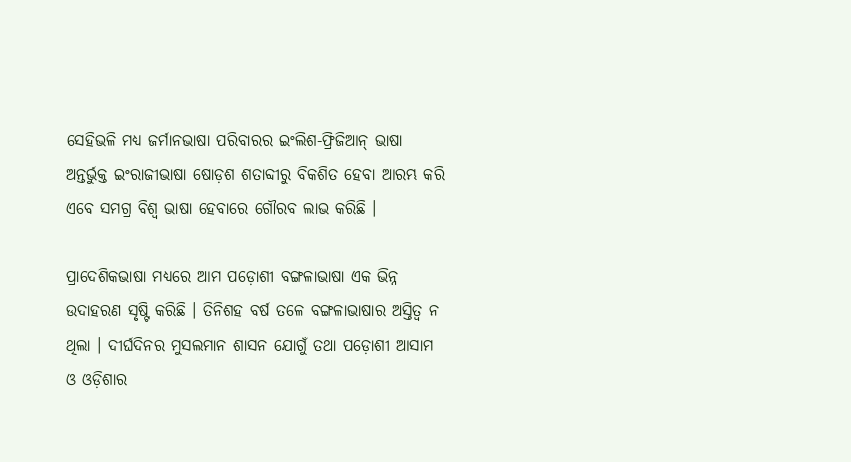ସେହିଭଳି ମଧ୍ୟ ଜର୍ମାନଭାଷା ପରିବାରର ଇଂଲିଶ-ଫ୍ରିଜିଆନ୍ ଭାଷା ଅନ୍ତର୍ଭୁକ୍ତ ଇଂରାଜୀଭାଷା ଷୋଡ଼ଶ ଶତାବ୍ଦୀରୁ ବିକଶିତ ହେବା ଆରମ୍ଭ କରି ଏବେ ସମଗ୍ର ବିଶ୍ୱ ଭାଷା ହେବାରେ ଗୌରବ ଲାଭ କରିଛି ।

ପ୍ରାଦେଶିକଭାଷା ମଧ୍ୟରେ ଆମ ପଡ଼ୋଶୀ ବଙ୍ଗଳାଭାଷା ଏକ ଭିନ୍ନ ଉଦାହରଣ ସୃଷ୍ଟି କରିଛି । ତିନିଶହ ବର୍ଷ ତଳେ ବଙ୍ଗଳାଭାଷାର ଅସ୍ତିତ୍ୱ ନ ଥିଲା । ଦୀର୍ଘଦିନର ମୁସଲମାନ ଶାସନ ଯୋଗୁଁ ତଥା ପଡ଼ୋଶୀ ଆସାମ ଓ ଓଡ଼ିଶାର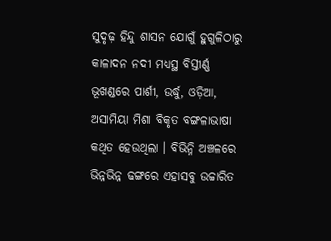ସୁଦୃଢ଼ ହିନ୍ଦୁ ଶାସନ ଯୋଗୁଁ ହୁଗୁଳିଠାରୁ କାଳାଦନ ନ‌ଦୀ ମଧ୍ୟସ୍ଥ ବିସ୍ତୀର୍ଣ୍ଣ ଭୂଖଣ୍ଡରେ ପାର୍ଶୀ, ଉର୍ଦ୍ଧୁ, ଓଡ଼ିଆ, ଅସାମିୟା ମିଶା ବିକୃତ ବଙ୍ଗଳାଭାଷା କଥିତ ହେଉଥିଲା । ବିଭିନ୍ନି ଅଞ୍ଚଳରେ ଭିନ୍ନଭିନ୍ନ ଢଙ୍ଗରେ ଏହାସବୁ ଉଚ୍ଚାରିତ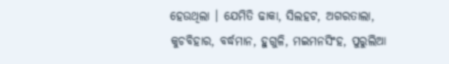ହେଉଥିଲା । ଯେମିତି ଢାକା, ସିଲହଟ, ଅଗରତାଲା, କୁଚବିହାର, ବର୍ଦ୍ଧମାନ, ହୁଗୁଳି, ମଇମନସିଂହ, ପୁରୁଲିଆ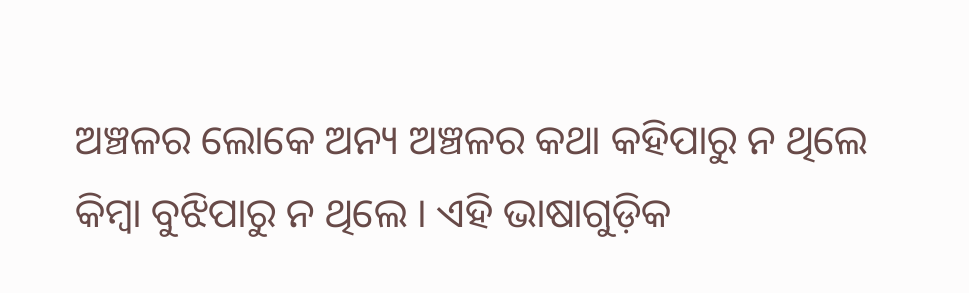ଅଞ୍ଚଳର ଲୋକେ ଅନ୍ୟ ଅଞ୍ଚଳର କଥା କହିପାରୁ ନ ଥିଲେ କିମ୍ବା ବୁଝିପାରୁ ନ ଥିଲେ । ଏହି ଭାଷାଗୁଡ଼ିକ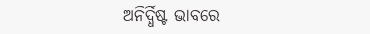ଅନିର୍ଦ୍ଧିଷ୍ଟ ଭାବରେ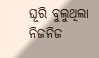ଘୂରି ବୁଲୁଥିଲା ନିଜନିଜ